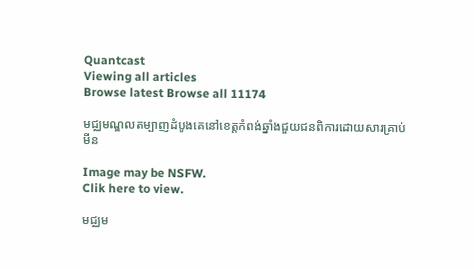Quantcast
Viewing all articles
Browse latest Browse all 11174

មជ្ឈមណ្ឌលតម្បាញដំបូងគេនៅខេត្តកំពង់ឆ្នាំងជួយជនពិការដោយសារគ្រាប់មីន

Image may be NSFW.
Clik here to view.

មជ្ឈម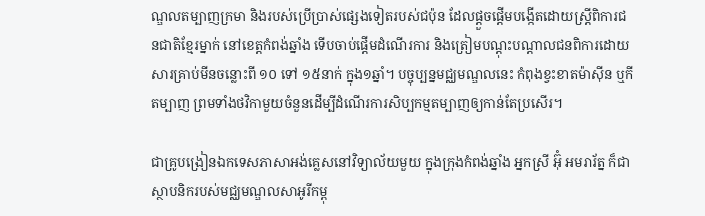ណ្ឌលតម្បាញក្រមា និងរបស់ប្រើប្រាស់ផ្សេងទៀតរបស់ជប៉ុន ដែលផ្ដួចផ្ដើមបង្កើតដោយស្ត្រីពិការជនជាតិខ្មែរម្នាក់ នៅខេត្តកំពង់ឆ្នាំង ទើបចាប់ផ្ដើមដំណើរការ និងត្រៀមបណ្ដុះបណ្ដាលជនពិការដោយសារគ្រាប់មីនចន្លោះពី ១០ ទៅ ១៥នាក់ ក្នុង១ឆ្នាំ។ បច្ចុប្បន្នមជ្ឈមណ្ឌលនេះ កំពុងខ្វះខាតម៉ាស៊ីន ឬកីតម្បាញ ព្រមទាំងថវិកាមួយចំនួនដើម្បីដំណើរការសិប្បកម្មតម្បាញឲ្យកាន់តែប្រសើរ។

ជាគ្រូបង្រៀនឯកទេសភាសាអង់គ្លេសនៅវិទ្យាល័យមួយ ក្នុងក្រុងកំពង់ឆ្នាំង អ្នកស្រី អ៊ុំ អមរារ័ត្ន ក៏ជាស្ថាបនិករបស់មជ្ឈមណ្ឌលសាអូរីកម្ពុ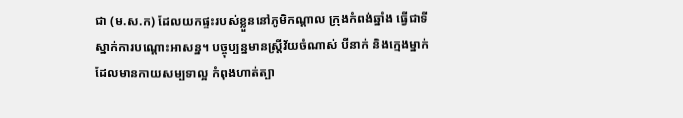ជា (ម.ស.ក) ដែលយកផ្ទះរបស់ខ្លួននៅភូមិកណ្ដាល ក្រុងកំពង់ឆ្នាំង ធ្វើជាទីស្នាក់ការបណ្ដោះអាសន្ន។ បច្ចុប្បន្នមានស្ត្រីវ័យចំណាស់ បីនាក់ និងក្មេងម្នាក់ដែលមានកាយសម្បទាល្អ កំពុងហាត់ត្បា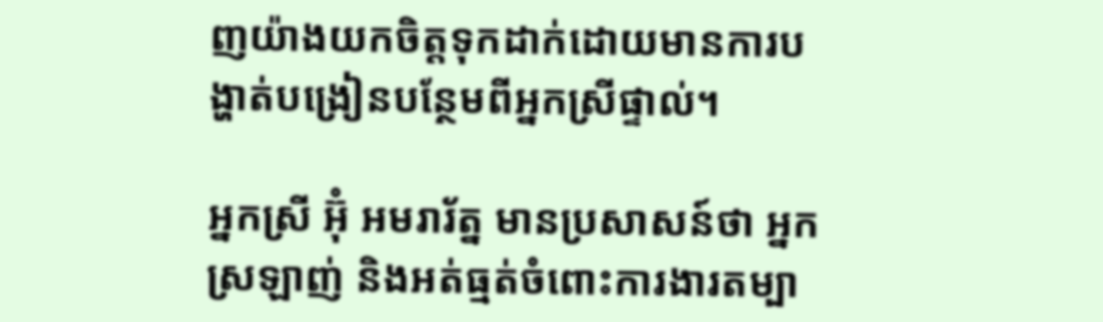ញយ៉ាងយកចិត្តទុកដាក់ដោយមានការបង្ហាត់បង្រៀនបន្ថែមពីអ្នកស្រីផ្ទាល់។

អ្នកស្រី អ៊ុំ អមរារ័ត្ន មានប្រសាសន៍ថា អ្នកស្រឡាញ់ និងអត់ធ្មត់ចំពោះការងារតម្បា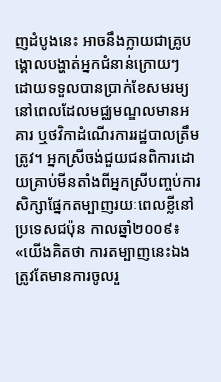ញដំបូងនេះ អាចនឹងក្លាយជាគ្រូបង្គោលបង្ហាត់អ្នកជំនាន់ក្រោយៗ ដោយទទួលបានប្រាក់ខែសមរម្យ នៅពេលដែលមជ្ឈមណ្ឌលមានអគារ ឬថវិកាដំណើរការរដ្ឋបាលត្រឹមត្រូវ។ អ្នកស្រីចង់ជួយជនពិការដោយគ្រាប់មីនតាំងពីអ្នកស្រីបញ្ចប់ការសិក្សាផ្នែកតម្បាញរយៈពេលខ្លីនៅប្រទេសជប៉ុន កាលឆ្នាំ២០០៩៖ «យើងគិតថា ការតម្បាញនេះឯង ត្រូវតែមានការចូលរួ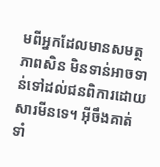មពីអ្នកដែលមានសមត្ថភាពសិន មិនទាន់អាចទាន់ទៅដល់ជនពិការដោយសារមីនទេ។ អ៊ីចឹងគាត់ទាំ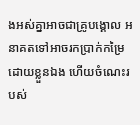ងអស់គ្នាអាចជាគ្រូបង្គោល អនាគតទៅអាចរកប្រាក់កម្រៃដោយខ្លួនឯង ហើយចំណេះរបស់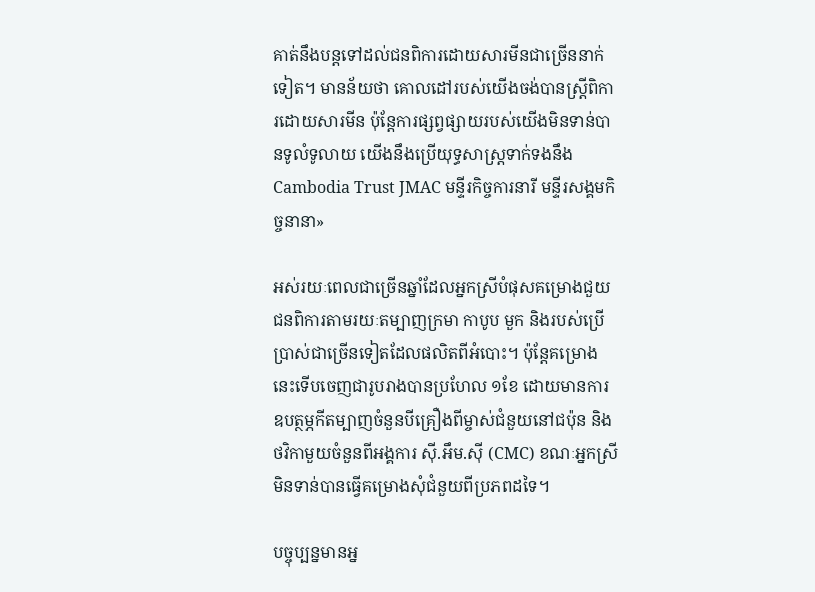គាត់នឹងបន្តទៅដល់ជនពិការដោយសារមីនជាច្រើននាក់ទៀត។ មានន័យថា គោលដៅរបស់យើងចង់បានស្ត្រីពិការដោយសារមីន ប៉ុន្តែការផ្សព្វផ្សាយរបស់យើងមិនទាន់បានទូលំទូលាយ យើងនឹងប្រើយុទ្ធសាស្ត្រទាក់ទងនឹង Cambodia Trust JMAC មន្ទីរកិច្ចការនារី មន្ទីរសង្គមកិច្ចនានា»

អស់រយៈពេលជាច្រើនឆ្នាំដែលអ្នកស្រីបំផុសគម្រោងជួយជនពិការតាមរយៈតម្បាញក្រមា កាបូប មួក និងរបស់ប្រើប្រាស់ជាច្រើនទៀតដែលផលិតពីអំបោះ។ ប៉ុន្តែគម្រោងនេះទើបចេញជារូបរាងបានប្រហែល ១ខែ ដោយមានការឧបត្ថម្ភកីតម្បាញចំនួនបីគ្រឿងពីម្ចាស់ជំនួយនៅជប៉ុន និងថវិកាមួយចំនួនពីអង្គការ ស៊ី.អឹម.ស៊ី (CMC) ខណៈអ្នកស្រីមិនទាន់បានធ្វើគម្រោងសុំជំនួយពីប្រភពដទៃ។

បច្ចុប្បន្នមានអ្ន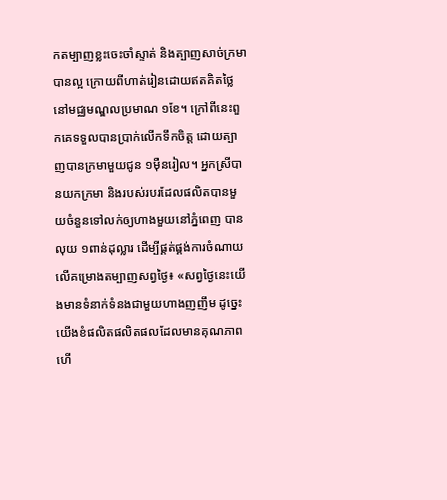កតម្បាញខ្លះចេះចាំស្ទាត់ និងត្បាញសាច់ក្រមាបានល្អ ក្រោយពីហាត់រៀនដោយឥតគិតថ្លៃនៅមជ្ឈមណ្ឌលប្រមាណ ១ខែ។ ក្រៅពីនេះពួកគេទទួលបានប្រាក់លើកទឹកចិត្ត ដោយត្បាញបានក្រមាមួយជូន ១ម៉ឺនរៀល។ អ្នកស្រីបានយកក្រមា និងរបស់របរដែលផលិតបានមួយចំនួនទៅលក់ឲ្យហាងមួយនៅភ្នំពេញ បានលុយ ១ពាន់ដុល្លារ ដើម្បីផ្គត់ផ្គង់ការចំណាយលើគម្រោងតម្បាញសព្វថ្ងៃ៖ «សព្វថ្ងៃនេះយើងមានទំនាក់ទំនងជាមួយហាងញញឹម ដូច្នេះយើងខំផលិតផលិតផលដែលមានគុណភាព ហើ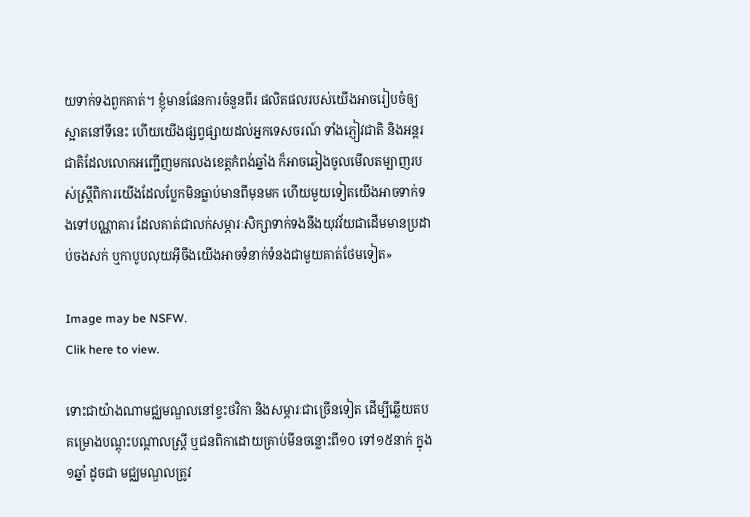យទាក់ទងពួកគាត់។ ខ្ញុំមានផែនការចំនួនពីរ ផលិតផលរបស់យើងអាចរៀបចំឲ្យស្អាតនៅទីនេះ ហើយយើងផ្សព្វផ្សាយដល់អ្នកទេសចរណ៍ ទាំងភ្ញៀវជាតិ និងអន្តរជាតិដែលលោកអញ្ជើញមកលេងខេត្តកំពង់ឆ្នាំង ក៏អាចឆៀងចូលមើលតម្បាញរបស់ស្ត្រីពិការយើងដែលប្លែកមិនធ្លាប់មានពីមុនមក ហើយមួយទៀតយើងអាចទាក់ទងទៅបណ្ណាគារ ដែលគាត់ជាលក់សម្ភារៈសិក្សាទាក់ទងនឹងយុវវ័យជាដើមមានប្រដាប់ចងសក់ ឬកាបូបលុយអ៊ីចឹងយើងអាចទំនាក់ទំនងជាមួយគាត់ថែមទៀត»

Image may be NSFW.
Clik here to view.

ទោះជាយ៉ាងណាមជ្ឈមណ្ឌលនៅខ្វះថវិកា និងសម្ភារៈជាច្រើនទៀត ដើម្បីឆ្លើយតបគម្រោងបណ្ដុះបណ្ដាលស្ត្រី ឬជនពិកាដោយគ្រាប់មីនចន្លោះពី១០ ទៅ១៥នាក់ ក្នុង១ឆ្នាំ ដូចជា មជ្ឈមណ្ឌលត្រូវ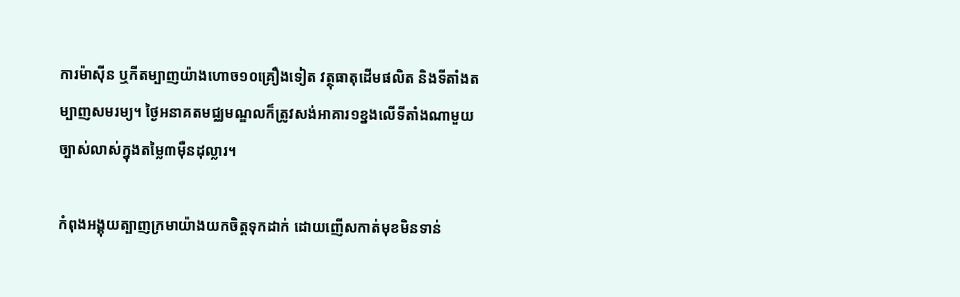ការម៉ាស៊ីន ឬកីតម្បាញយ៉ាងហោច១០គ្រឿងទៀត វត្ថុធាតុដើមផលិត និងទីតាំងតម្បាញសមរម្យ។ ថ្ងៃអនាគតមជ្ឈមណ្ឌលក៏ត្រូវសង់អាគារ១ខ្នងលើទីតាំងណាមួយច្បាស់លាស់ក្នុងតម្លៃ៣ម៉ឺនដុល្លារ។

កំពុងអង្គុយត្បាញក្រមាយ៉ាងយកចិត្តទុកដាក់ ដោយញើសកាត់មុខមិនទាន់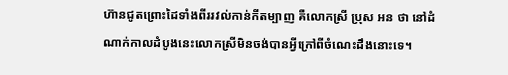ហ៊ានជូតព្រោះដៃទាំងពីររវល់កាន់កីតម្បាញ គឺលោកស្រី ប្រុស អន ថា នៅដំណាក់កាលដំបូងនេះលោកស្រីមិនចង់បានអ្វីក្រៅពីចំណេះដឹងនោះទេ។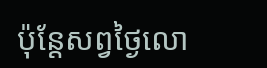ប៉ុន្តែសព្វថ្ងៃលោ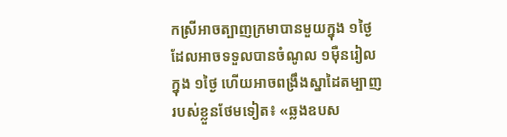កស្រីអាចត្បាញក្រមាបានមួយក្នុង ១ថ្ងៃដែលអាចទទួលបានចំណូល ១ម៉ឺនរៀលក្នុង ១ថ្ងៃ ហើយអាចពង្រឹងស្នាដៃតម្បាញរបស់ខ្លួនថែមទៀត៖ «ឆ្លងឧបស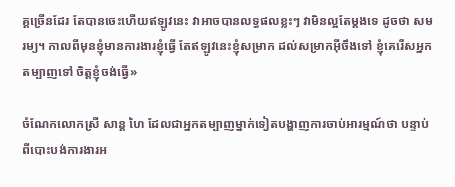គ្គច្រើនដែរ តែបានចេះហើយឥឡូវនេះ វាអាចបានលទ្ធផលខ្លះៗ វាមិនល្អតែម្ដងទេ ដូចថា សមរម្យ។ កាលពីមុនខ្ញុំមានការងារខ្ញុំធ្វើ តែឥឡូវនេះខ្ញុំសម្រាក ដល់សម្រាកអ៊ីចឹងទៅ ខ្ញុំគេរើសអ្នកតម្បាញទៅ ចិត្តខ្ញុំចង់ធ្វើ»

ចំណែកលោកស្រី សាន្ដ ហៃ ដែលជាអ្នកតម្បាញម្នាក់ទៀតបង្ហាញការចាប់អារម្មណ៍ថា បន្ទាប់ពីបោះបង់ការងារអ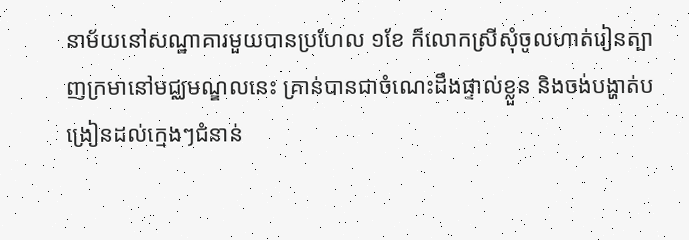នាម័យនៅសណ្ឋាគារមួយបានប្រហែល ១ខែ ក៏លោកស្រីសុំចូលហាត់រៀនត្បាញក្រមានៅមជ្ឈមណ្ឌលនេះ គ្រាន់បានជាចំណេះដឹងផ្ទាល់ខ្លួន និងចង់បង្ហាត់បង្រៀនដល់ក្មេងៗជំនាន់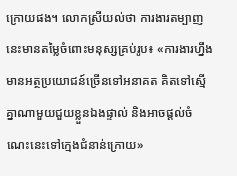ក្រោយផង។ លោកស្រីយល់ថា ការងារតម្បាញនេះមានតម្លៃចំពោះមនុស្សគ្រប់រូប៖ «ការងារហ្នឹងមានអត្ថប្រយោជន៍ច្រើនទៅអនាគត គិតទៅស្មើគ្នាណាមួយជួយខ្លួនឯងផ្ទាល់ និងអាចផ្ដល់ចំណេះនេះទៅក្មេងជំនាន់ក្រោយ»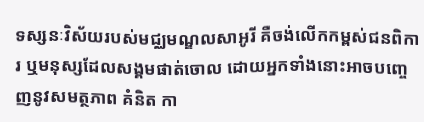ទស្សនៈវិស័យរបស់មជ្ឈមណ្ឌលសាអូរី គឺចង់លើកកម្ពស់ជនពិការ ឬមនុស្សដែលសង្គមផាត់ចោល ដោយអ្នកទាំងនោះអាចបញ្ចេញនូវសមត្ថភាព គំនិត កា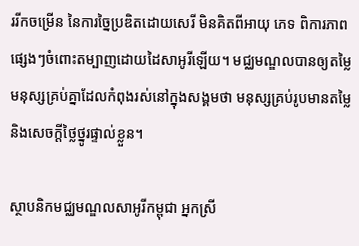ររីកចម្រើន នៃការច្នៃប្រឌិតដោយសេរី មិនគិតពីអាយុ ភេទ ពិការភាពផ្សេងៗចំពោះតម្បាញដោយដៃសាអូរីឡើយ។ មជ្ឈមណ្ឌលបានឲ្យតម្លៃមនុស្សគ្រប់គ្នាដែលកំពុងរស់នៅក្នុងសង្គមថា មនុស្សគ្រប់រូបមានតម្លៃ និងសេចក្ដីថ្លៃថ្នូរផ្ទាល់ខ្លួន។

ស្ថាបនិកមជ្ឈមណ្ឌលសាអូរីកម្ពុជា អ្នកស្រី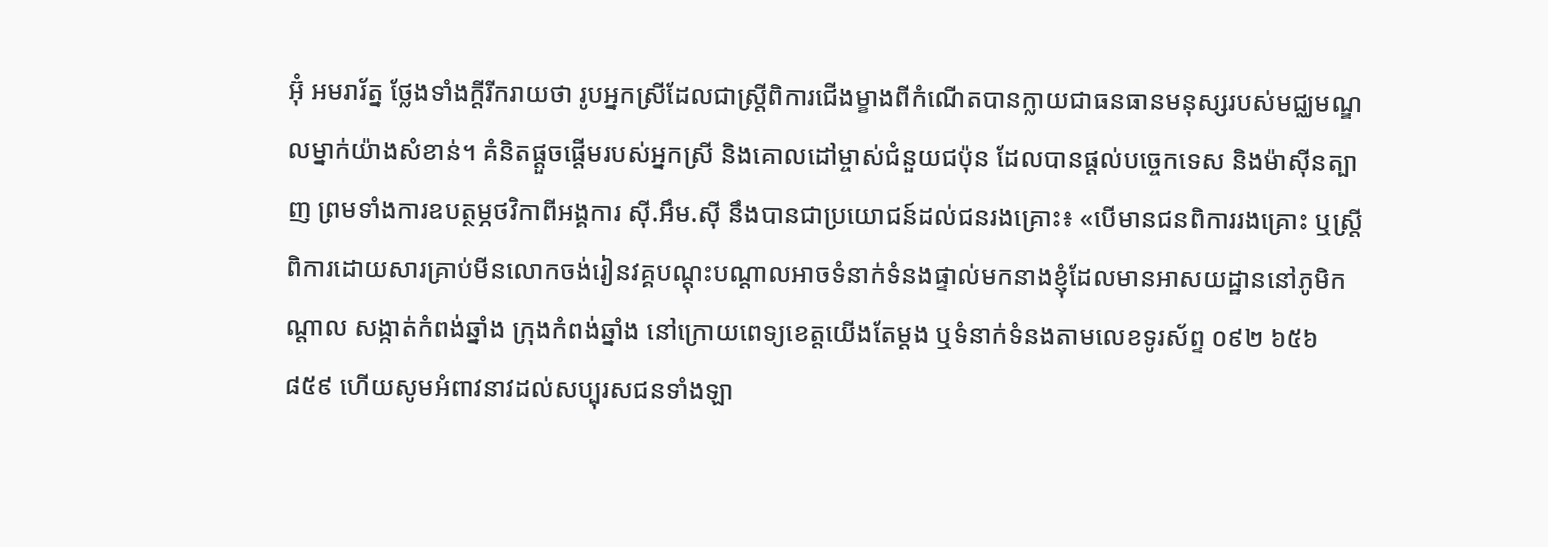អ៊ុំ អមរារ័ត្ន ថ្លែងទាំងក្ដីរីករាយថា រូបអ្នកស្រីដែលជាស្ត្រីពិការជើងម្ខាងពីកំណើតបានក្លាយជាធនធានមនុស្សរបស់មជ្ឈមណ្ឌលម្នាក់យ៉ាងសំខាន់។ គំនិតផ្ដួចផ្ដើមរបស់អ្នកស្រី និងគោលដៅម្ចាស់ជំនួយជប៉ុន ដែលបានផ្ដល់បច្ចេកទេស និងម៉ាស៊ីនត្បាញ ព្រមទាំងការឧបត្ថម្ភថវិកាពីអង្គការ ស៊ី.អឹម.ស៊ី នឹងបានជាប្រយោជន៍ដល់ជនរងគ្រោះ៖ «បើមានជនពិការរងគ្រោះ ឬស្ត្រីពិការដោយសារគ្រាប់មីនលោកចង់រៀនវគ្គបណ្ដុះបណ្ដាលអាចទំនាក់ទំនងផ្ទាល់មកនាងខ្ញុំដែលមានអាសយដ្ឋាននៅភូមិកណ្ដាល សង្កាត់កំពង់ឆ្នាំង ក្រុងកំពង់ឆ្នាំង នៅក្រោយពេទ្យខេត្តយើងតែម្ដង ឬទំនាក់ទំនងតាមលេខទូរស័ព្ទ ០៩២ ៦៥៦ ៨៥៩ ហើយសូមអំពាវនាវដល់សប្បុរសជនទាំងឡា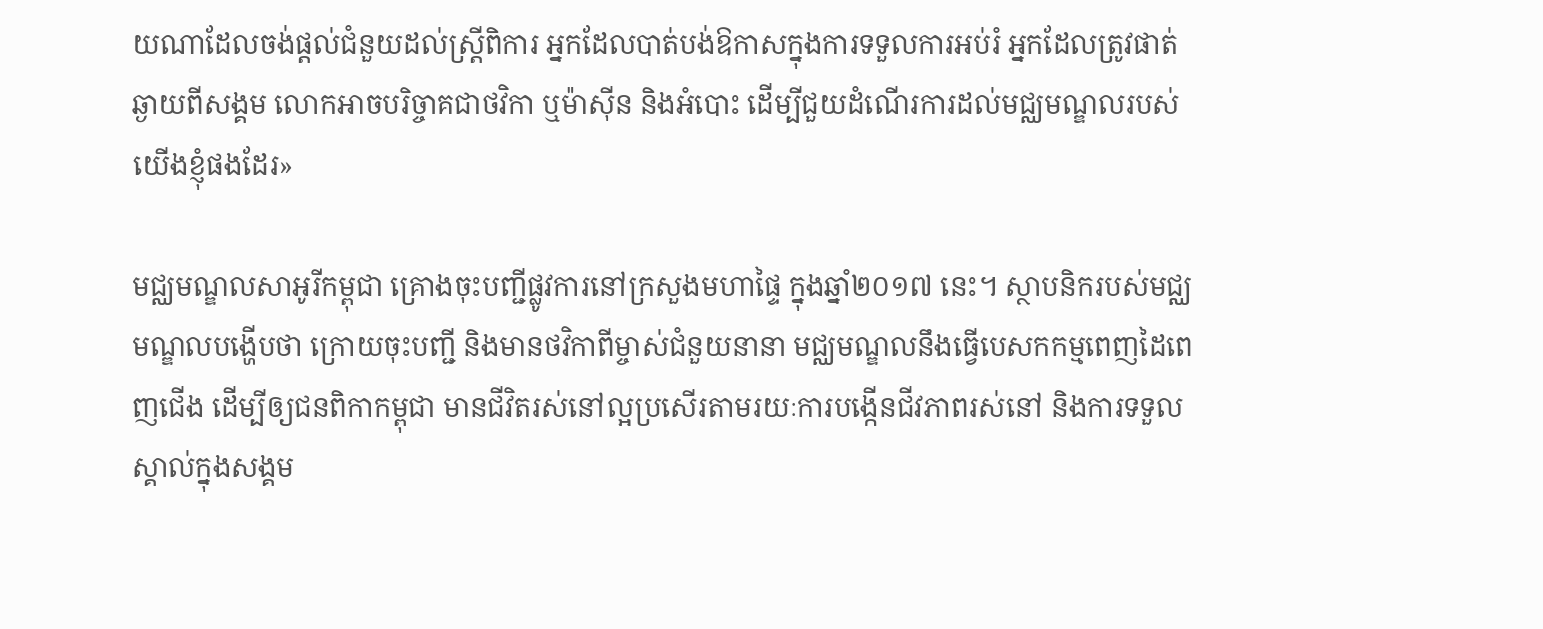យណាដែលចង់ផ្ដល់ជំនួយដល់ស្ត្រីពិការ អ្នកដែលបាត់បង់ឱកាសក្នុងការទទួលការអប់រំ អ្នកដែលត្រូវផាត់ឆ្ងាយពីសង្គម លោកអាចបរិច្ចាគជាថវិកា ឬម៉ាស៊ីន និងអំបោះ ដើម្បីជួយដំណើរការដល់មជ្ឈមណ្ឌលរបស់យើងខ្ញុំផងដែរ»

មជ្ឈមណ្ឌលសាអូរីកម្ពុជា គ្រោងចុះបញ្ជីផ្លូវការនៅក្រសួងមហាផ្ទៃ ក្នុងឆ្នាំ២០១៧ នេះ។ ស្ថាបនិករបស់មជ្ឈមណ្ឌលបង្ហើបថា ក្រោយចុះបញ្ជី និងមានថវិកាពីម្ចាស់ជំនួយនានា មជ្ឈមណ្ឌលនឹងធ្វើបេសកកម្មពេញដៃពេញជើង ដើម្បីឲ្យជនពិកាកម្ពុជា មានជីវិតរស់នៅល្អប្រសើរតាមរយៈការបង្កើនជីវភាពរស់នៅ និងការទទួលស្គាល់ក្នុងសង្គម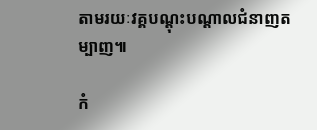តាមរយៈវគ្គបណ្ដុះបណ្ដាលជំនាញតម្បាញ៕

កំ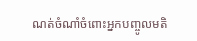ណត់ចំណាំចំពោះអ្នកបញ្ចូលមតិ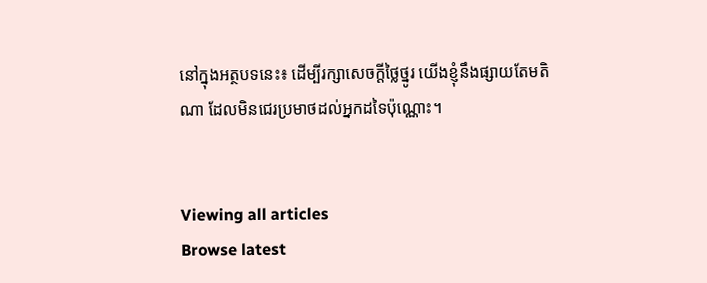នៅក្នុងអត្ថបទនេះ៖ ដើម្បីរក្សាសេចក្ដីថ្លៃថ្នូរ យើងខ្ញុំនឹងផ្សាយតែមតិណា ដែលមិនជេរប្រមាថដល់អ្នកដទៃប៉ុណ្ណោះ។


Viewing all articles
Browse latest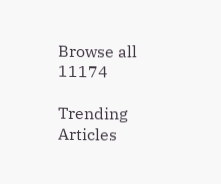Browse all 11174

Trending Articles